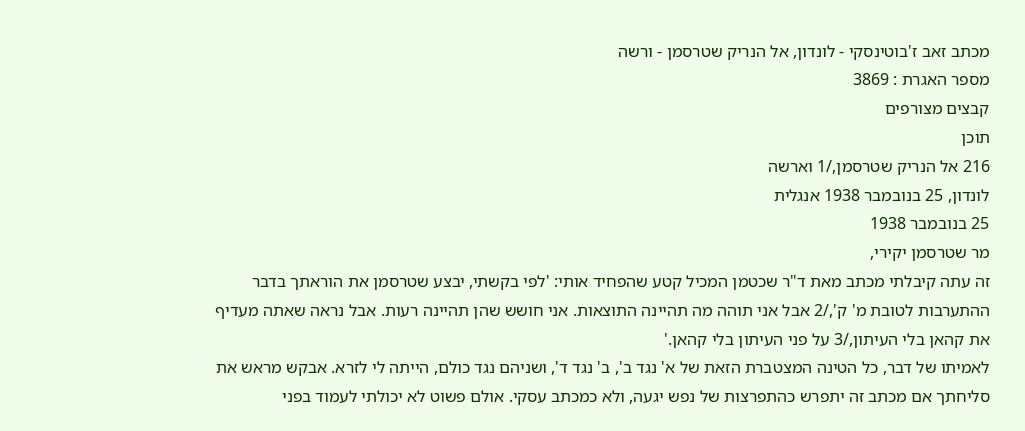מכתב זאב ז'בוטינסקי - לונדון, אל הנריק שטרסמן - ורשה
מספר האגרת : 3869
קבצים מצורפים
תוכן
216 אל הנריק שטרסמן,/1 וארשה
לונדון, 25 בנובמבר 1938 אנגלית
25 בנובמבר 1938
מר שטרסמן יקירי,
זה עתה קיבלתי מכתב מאת ד"ר שכטמן המכיל קטע שהפחיד אותי: 'לפי בקשתי, יבצע שטרסמן את הוראתך בדבר ההתערבות לטובת מ' ק',/2 אבל אני תוהה מה תהיינה התוצאות. אני חושש שהן תהיינה רעות. אבל נראה שאתה מעדיף את קהאן בלי העיתון,/3 על פני העיתון בלי קהאן.'
לאמיתו של דבר, כל הטינה המצטברת הזאת של א' נגד ב', ב' נגד ד', ושניהם נגד כולם, הייתה לי לזרא. אבקש מראש את סליחתך אם מכתב זה יתפרש כהתפרצות של נפש יגעה, ולא כמכתב עסקי. אולם פשוט לא יכולתי לעמוד בפני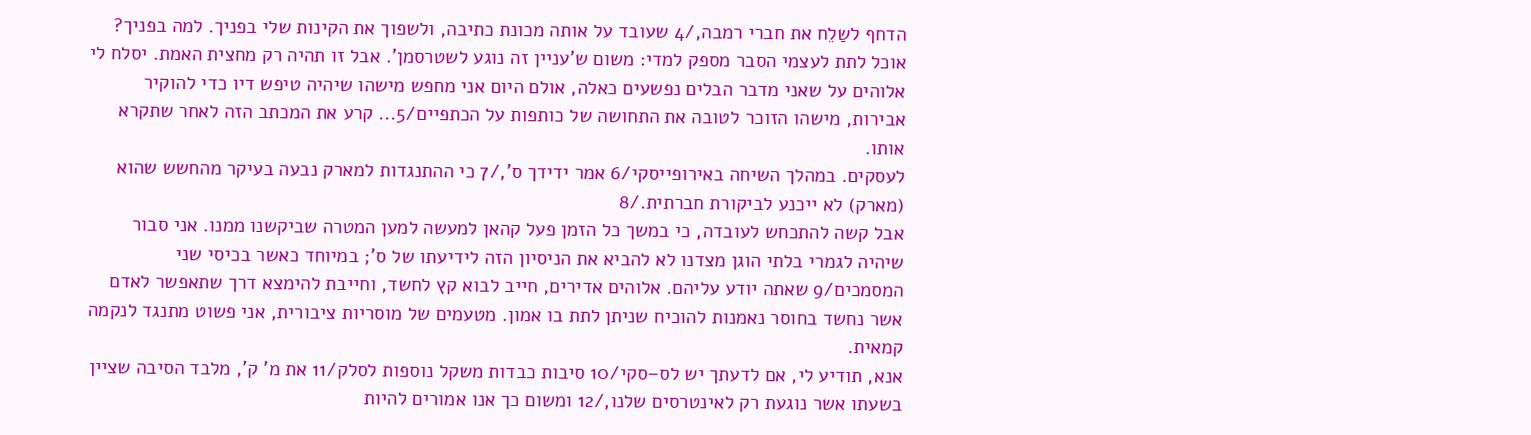הדחף לשַלֵח את חברי רמבה,/4 שעובד על אותה מכונת כתיבה, ולשפוך את הקינות שלי בפניך. למה בפניך? אוכל לתת לעצמי הסבר מספק למדי: משום ש'עניין זה נוגע לשטרסמן'. אבל זו תהיה רק מחצית האמת. יסלח לי אלוהים על שאני מדבר הבלים נפשעים כאלה, אולם היום אני מחפש מישהו שיהיה טיפש דיו כדי להוקיר אבירות, מישהו הזוכר לטובה את התחושה של כותפות על הכתפיים/5... קרע את המכתב הזה לאחר שתקרא אותו.
לעסקים. במהלך השיחה באירופייסקי/6 אמר ידידך ס',/7 כי ההתנגדות למארק נבעה בעיקר מהחשש שהוא (מארק) לא ייכנע לביקורת חברתית./8
אבל קשה להתכחש לעובדה, כי במשך כל הזמן פעל קהאן למעשה למען המטרה שביקשנו ממנו. אני סבור שיהיה לגמרי בלתי הוגן מצדנו לא להביא את הניסיון הזה לידיעתו של ס'; במיוחד כאשר בכיסי שני המסמכים/9 שאתה יודע עליהם. אלוהים אדירים, חייב לבוא קץ לחשד, וחייבת להימצא דרך שתאפשר לאדם אשר נחשד בחוסר נאמנות להוכיח שניתן לתת בו אמון. מטעמים של מוסריות ציבורית, אני פשוט מתנגד לנקמה קמאית.
אנא, תודיע לי, אם לדעתך יש לס–סקי/10 סיבות כבדות משקל נוספות לסלק/11 את מ' ק', מלבד הסיבה שציין בשעתו אשר נוגעת רק לאינטרסים שלנו,/12 ומשום כך אנו אמורים להיות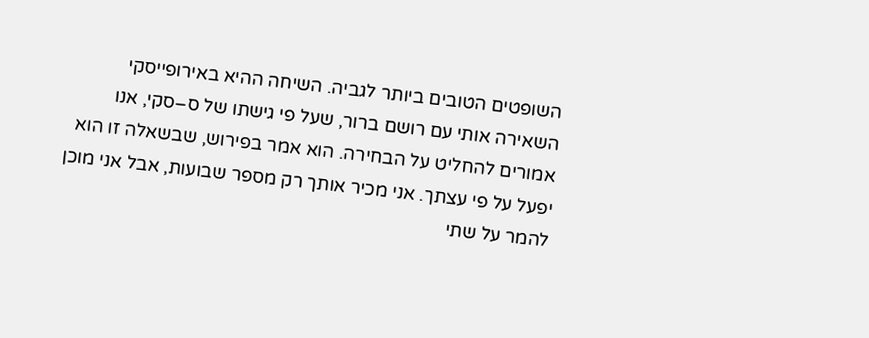השופטים הטובים ביותר לגביה. השיחה ההיא באירופייסקי השאירה אותי עם רושם ברור, שעל פי גישתו של ס–סקי, אנו אמורים להחליט על הבחירה. הוא אמר בפירוש, שבשאלה זו הוא יפעל על פי עצתך. אני מכיר אותך רק מספר שבועות, אבל אני מוכן להמר על שתי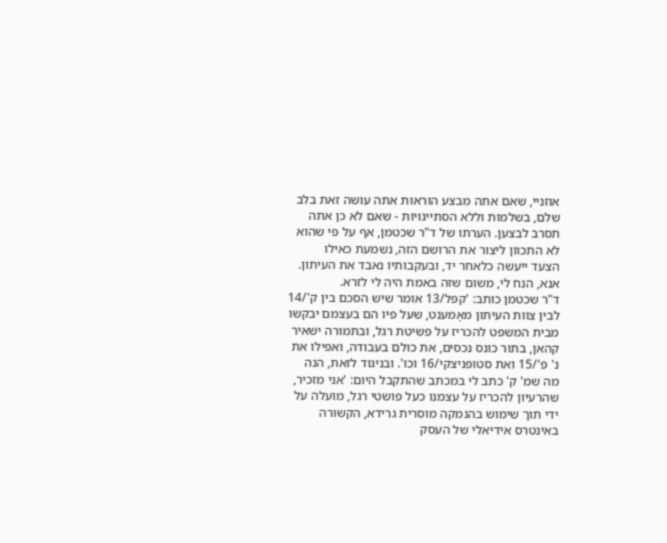אוזניי, שאם אתה מבצע הוראות אתה עושה זאת בלב שלם, בשלמות וללא הסתייגויות - שאם לא כן אתה תסרב לבצען. הערתו של ד"ר שכטמן, אף על פי שהוא לא התכוון ליצור את הרושם הזה, נשמעת כאילו
הצעד ייעשה כלאחר יד, ובעקבותיו נאבד את העיתון. אנא, הנח לי, משום שזה באמת היה לי לזרא.
ד"ר שכטמן כותב: 'קפּל/13 אומר שיש הסכם בין ק'/14 לבין צוות העיתון מאָמענט, שעל פיו הם בעצמם יבקשו מבית המשפט להכריז על פשיטת רגל, ובתמורה ישאיר קהאן, בתור כונס נכסים, את כולם בעבודה, ואפילו את נ' פ'/15 ואת סטופניצקי/16 וכו'. ובניגוד לזאת, הנה מה שמ' ק' כתב לי במכתב שהתקבל היום: 'אני מזכיר, שהרעיון להכריז על עצמנו כעל פושטי רגל, מועלה על ידי תוך שימוש בהנמקה מוסרית גרידא, הקשורה באינטרס אידיאלי של העסק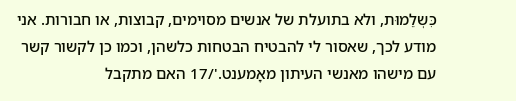כִּשְלֵמוּת, ולא בתועלת של אנשים מסוימים, קבוצות, או חבורות. אני מודע לכך, שאסור לי להבטיח הבטחות כלשהן, וכמו כן לקשור קשר עם מישהו מאנשי העיתון מאָמענט.'/17 האם מתקבל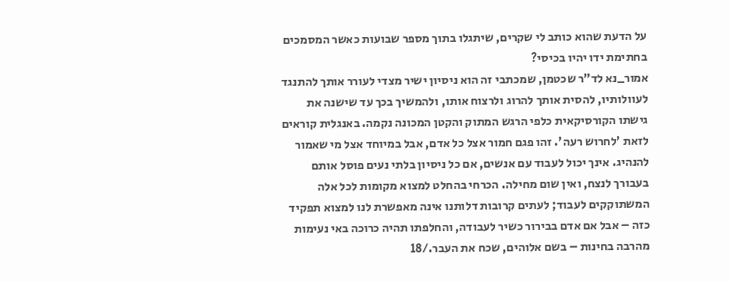על הדעת שהוא כותב לי שקרים, שיתגלו בתוך מספר שבועות כאשר המסמכים בחתימת ידו יהיו בכיסי?
אמור_נא לד"ר שכטמן, שמכתבי זה הוא ניסיון ישיר מצדי לעורר אותך להתנגד לעוולותיו, להסית אותך להרוג ולרצוח אותו, ולהמשיך בכך עד שישנה את גישתו הקורסיקאית כלפי הרגש המתוק והקטן המכונה נקמה. באנגלית קוראים לזאת 'לחרוש רעה'. זהו פגם חמור אצל כל אדם, אבל במיוחד אצל מי שאמור להנהיג. אינך יכול לעבוד עם אנשים, אם כל ניסיון בלתי נעים פוסל אותם בעבורך לנצח, ואין שום מחילה. הכרחי בהחלט למצוא מקומות לכל אלה המשתוקקים לעבוד; לעתים קרובות דלותנו אינה מאפשרת לנו למצוא תפקיד כזה – אבל אם אדם בבירור כשיר לעבודה, והחלפתו תהיה כרוכה באי נעימות מהרבה בחינות – בשם אלוהים, שכח את העבר./18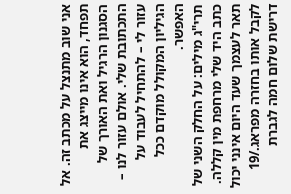אני שוב מתנצל על מכתב זה. אל תפחד, הוא אינו מייצג את הסגנון הרגיל ואת האורך של התכתובת שלי. אולם עזור לנו – עזור לי – להתחיל לעבוד על הגיליון המקולל מוקדם ככל האפשר.
תרי"ג מילים: על החלק השני של כתב היד שלי מרחפת מין קללה. תאר לעצמך שעד היום אינני יכול לקבל אותו בחזרה מפראג./19
דרישת שלום חמה לגברת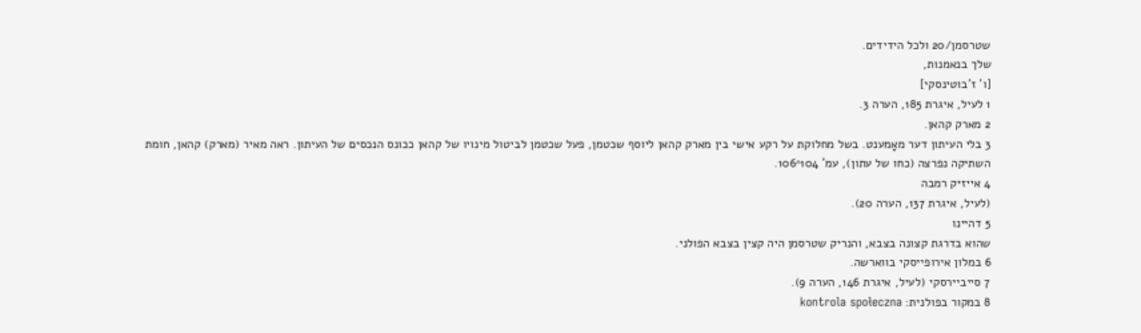שטרסמן/20 ולכל הידידים.
שלך בנאמנות,
[ו' ז'בוטינסקי]
1 לעיל, איגרת 185, הערה 3.
2 מארק קהאן.
3 בלי העיתון דער מאָמענט. בשל מחלוקת על רקע אישי בין מארק קהאן ליוסף שכטמן, פעל שכטמן לביטול מינויו של קהאן ככונס הנכסים של העיתון. ראה מאיר (מארק) קהאן, חומת השתיקה נפרצה (כחו של עתון), עמ' 104^106.
4 אייזיק רמבה
(לעיל, איגרת 137, הערה 20).
5 דהיינו
שהוא בדרגת קצונה בצבא, והנריק שטרסמן היה קצין בצבא הפולני.
6 במלון אירופייסקי בווארשה.
7 סייביירסקי (לעיל, איגרת 146, הערה 9).
8 במקור בפולנית: kontrola społeczna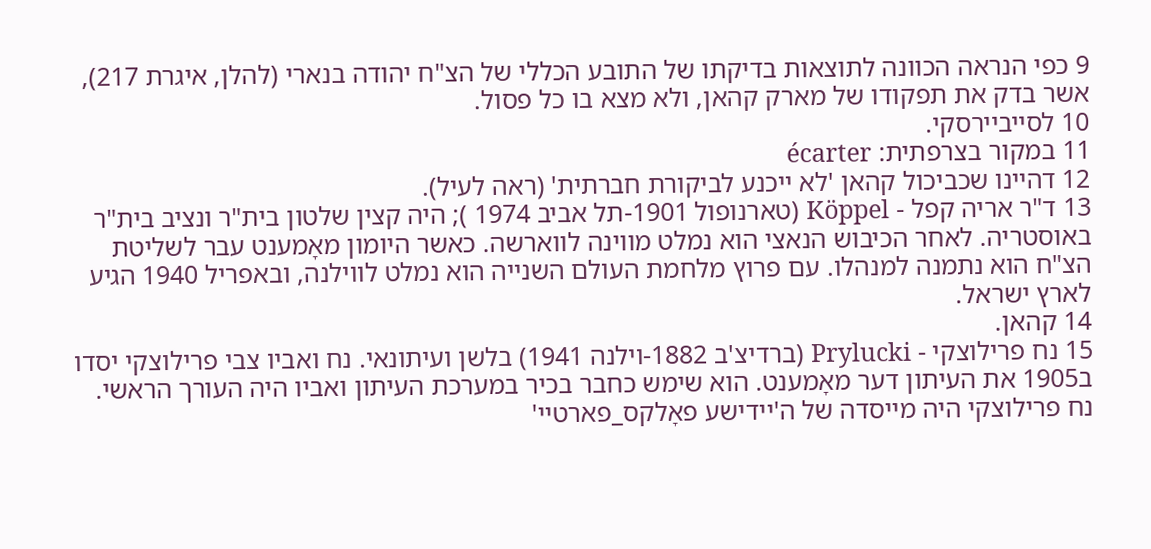9 כפי הנראה הכוונה לתוצאות בדיקתו של התובע הכללי של הצ"ח יהודה בנארי (להלן, איגרת 217), אשר בדק את תפקודו של מארק קהאן, ולא מצא בו כל פסול.
10 לסייביירסקי.
11 במקור בצרפתית: écarter
12 דהיינו שכביכול קהאן 'לא ייכנע לביקורת חברתית' (ראה לעיל).
13 ד"ר אריה קפל - Kӧppel (טארנופול 1901-תל אביב 1974 ); היה קצין שלטון בית"ר ונציב בית"ר באוסטריה. לאחר הכיבוש הנאצי הוא נמלט מווינה לווארשה. כאשר היומון מאָמענט עבר לשליטת הצ"ח הוא נתמנה למנהלו. עם פרוץ מלחמת העולם השנייה הוא נמלט לווילנה, ובאפריל 1940 הגיע לארץ ישראל.
14 קהאן.
15 נח פרילוצקי - Prylucki (ברדיצ'ב 1882-וילנה 1941) בלשן ועיתונאי. נח ואביו צבי פרילוצקי יסדו ב1905 את העיתון דער מאָמענט. הוא שימש כחבר בכיר במערכת העיתון ואביו היה העורך הראשי. נח פרילוצקי היה מייסדה של ה'יידישע פאָלקס_פארטיי'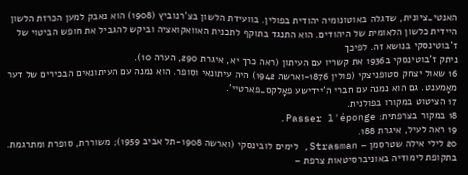האנטי_ציונית, שדגלה באוטונומיה יהודית בפולין. בוועידת הלשון בצ'רנוביץ (1908) הוא נאבק למען הכרזת הלשון היידית כלשון הלאומית של היהודים. הוא התנגד בתוקף לתכנית האוואקואציה וביקש להגביל את חופש הביטוי של ז'בוטינסקי בנושא זה. לפיכך
ניתק ז'בוטינסקי ב1936 את קשריו עם העיתון (ראה כרך יא, איגרת 290, הערה 10).
16 שאול יצחק סטופניצקי (פולין 1876-וארשה 1942) היה עיתונאי וסופר. הוא נמנה עם העיתונאים הבכירים של דער מאָמענט. גם הוא נמנה עם חברי ה'יידישע פאָלקס_פארטיי'.
17 הציטוט במקורו בפולנית.
18 במקור בצרפתית: Passer l'éponge.
19 ראה לעיל, איגרת 188.
20 לילי אילה שטרסמן – Strasman, לימים לובינסקי (וארשה 1908-תל אביב 1959); משוררת, סופרת ומתרגמת. בתקופת לימודיה באוניברסיטאות צרפת –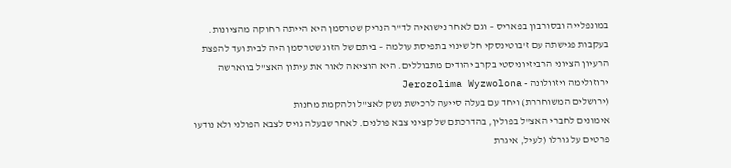במונפלייה ובסורבון בפאריס – וגם לאחר נישואיה לד"ר הנריק שטרסמן היא הייתה רחוקה מהציונות. בעקבות פגישתה עם ז'בוטינסקי חל שינוי בתפיסת עולמה – ביתם של הזוג שטרסמן היה לבית ועד להפצת הרעיון הציוני הרביזיוניסטי בקרב יהודים מתבוללים. היא הוציאה לאור את עיתון האצ"ל בווארשה
ירוזולימה ויזוולונה - Jerozolima Wyzwolona
(ירושלים המשוחררת) ויחד עם בעלה סייעה לרכישת נשק לאצ"ל ולהקמת מחנות
אימונים לחברי האצ"ל בפולין, בהדרכתם של קציני צבא פולנים. לאחר שבעלה גויס לצבא הפולני ולא נודעו פרטים על גורלו (לעיל, איגרת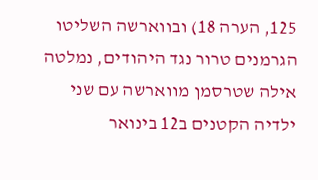125, הערה 18) ובווארשה השליטו הגרמנים טרור נגד היהודים, נמלטה אילה שטרסמן מווארשה עם שני ילדיה הקטנים ב12 בינואר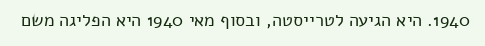1940. היא הגיעה לטרייסטה, ובסוף מאי 1940 היא הפליגה משם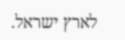לארץ ישראל.